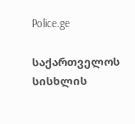Police.ge

საქართველოს სისხლის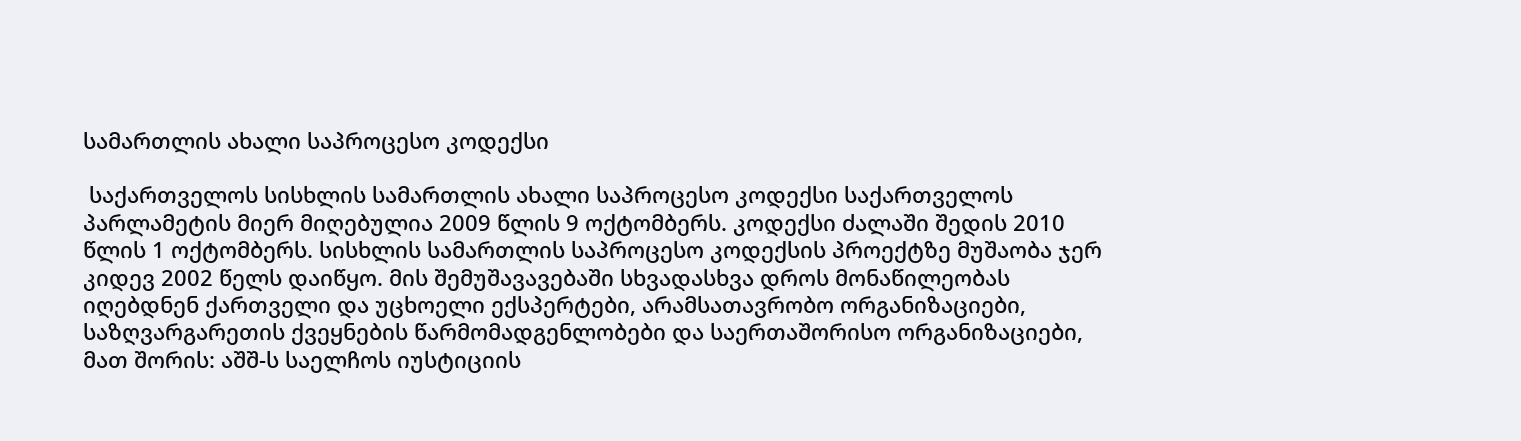სამართლის ახალი საპროცესო კოდექსი

 საქართველოს სისხლის სამართლის ახალი საპროცესო კოდექსი საქართველოს პარლამეტის მიერ მიღებულია 2009 წლის 9 ოქტომბერს. კოდექსი ძალაში შედის 2010 წლის 1 ოქტომბერს. სისხლის სამართლის საპროცესო კოდექსის პროექტზე მუშაობა ჯერ კიდევ 2002 წელს დაიწყო. მის შემუშავავებაში სხვადასხვა დროს მონაწილეობას იღებდნენ ქართველი და უცხოელი ექსპერტები, არამსათავრობო ორგანიზაციები, საზღვარგარეთის ქვეყნების წარმომადგენლობები და საერთაშორისო ორგანიზაციები, მათ შორის: აშშ-ს საელჩოს იუსტიციის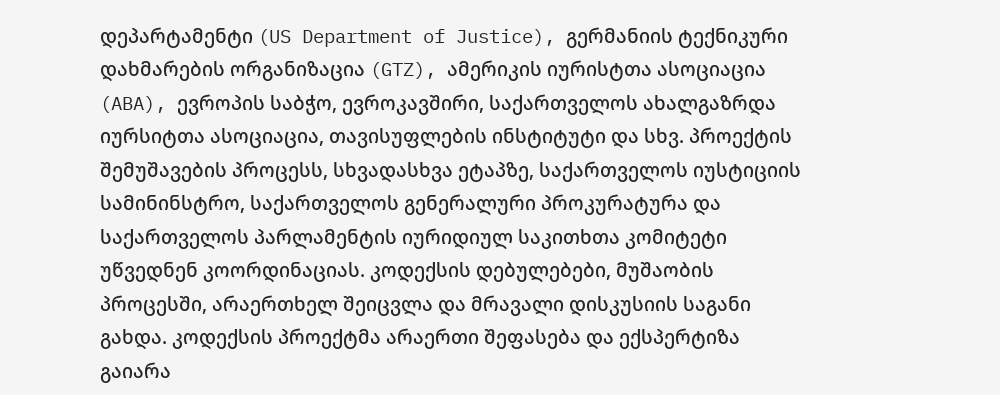დეპარტამენტი (US Department of Justice), გერმანიის ტექნიკური დახმარების ორგანიზაცია (GTZ), ამერიკის იურისტთა ასოციაცია (ABA), ევროპის საბჭო, ევროკავშირი, საქართველოს ახალგაზრდა იურსიტთა ასოციაცია, თავისუფლების ინსტიტუტი და სხვ. პროექტის შემუშავების პროცესს, სხვადასხვა ეტაპზე, საქართველოს იუსტიციის სამინინსტრო, საქართველოს გენერალური პროკურატურა და საქართველოს პარლამენტის იურიდიულ საკითხთა კომიტეტი უწვედნენ კოორდინაციას. კოდექსის დებულებები, მუშაობის პროცესში, არაერთხელ შეიცვლა და მრავალი დისკუსიის საგანი გახდა. კოდექსის პროექტმა არაერთი შეფასება და ექსპერტიზა გაიარა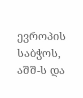ევროპის საბჭოს, აშშ-ს და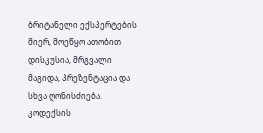ბრიტანელი ექსპერტების მიერ, მოეწყო ათობით დისკუსია, მრგვალი მაგიდა, პრეზენტაცია და სხვა ღონისძიება. კოდექსის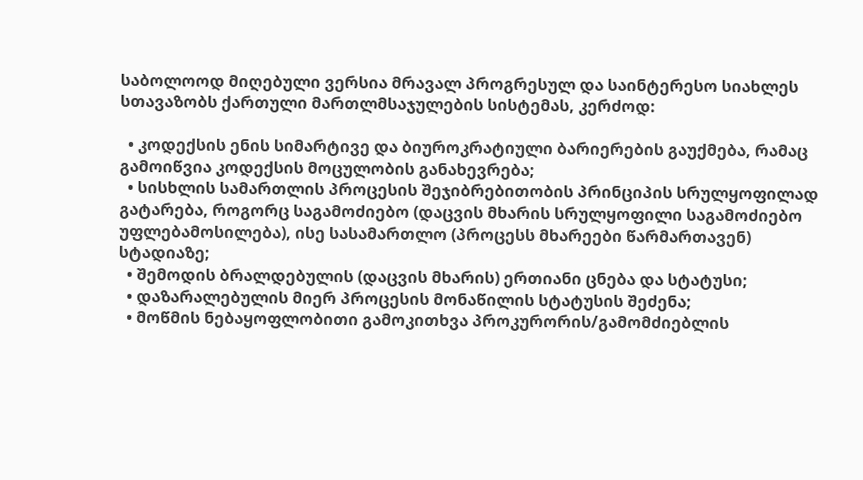საბოლოოდ მიღებული ვერსია მრავალ პროგრესულ და საინტერესო სიახლეს სთავაზობს ქართული მართლმსაჯულების სისტემას, კერძოდ:

  • კოდექსის ენის სიმარტივე და ბიუროკრატიული ბარიერების გაუქმება, რამაც გამოიწვია კოდექსის მოცულობის განახევრება;
  • სისხლის სამართლის პროცესის შეჯიბრებითობის პრინციპის სრულყოფილად გატარება, როგორც საგამოძიებო (დაცვის მხარის სრულყოფილი საგამოძიებო უფლებამოსილება), ისე სასამართლო (პროცესს მხარეები წარმართავენ) სტადიაზე;
  • შემოდის ბრალდებულის (დაცვის მხარის) ერთიანი ცნება და სტატუსი;
  • დაზარალებულის მიერ პროცესის მონაწილის სტატუსის შეძენა;
  • მოწმის ნებაყოფლობითი გამოკითხვა პროკურორის/გამომძიებლის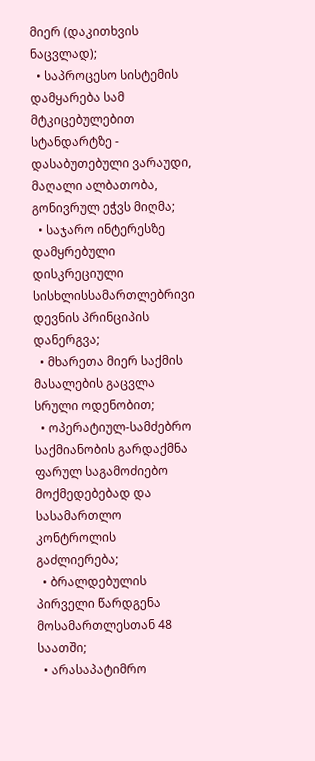მიერ (დაკითხვის ნაცვლად);
  • საპროცესო სისტემის დამყარება სამ მტკიცებულებით სტანდარტზე - დასაბუთებული ვარაუდი, მაღალი ალბათობა, გონივრულ ეჭვს მიღმა;
  • საჯარო ინტერესზე დამყრებული დისკრეციული სისხლისსამართლებრივი დევნის პრინციპის დანერგვა;
  • მხარეთა მიერ საქმის მასალების გაცვლა სრული ოდენობით;
  • ოპერატიულ-სამძებრო საქმიანობის გარდაქმნა ფარულ საგამოძიებო მოქმედებებად და სასამართლო კონტროლის გაძლიერება;
  • ბრალდებულის პირველი წარდგენა მოსამართლესთან 48 საათში;
  • არასაპატიმრო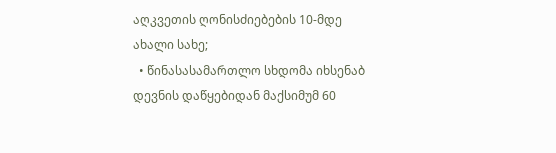აღკვეთის ღონისძიებების 10-მდე ახალი სახე;
  • წინასასამართლო სხდომა იხსენაბ დევნის დაწყებიდან მაქსიმუმ 60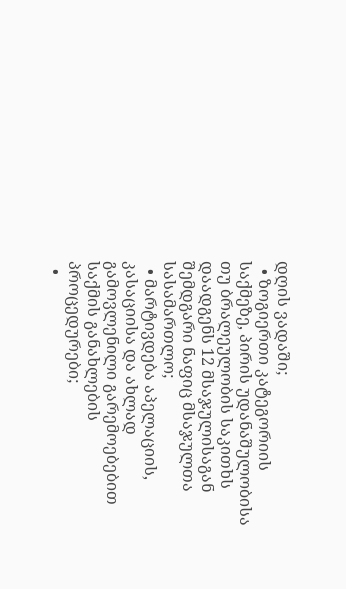დღის ვადაში;
  • ზოგიერთი კატეგორიის საქმეზე, პირის უდანაშულობისა თუ ბრალეულობის საკითხს დაადგენს 12 მსაჯულისაგან შემდგარი ნაფიც მსაჯულთა სასამართლო;
  • მარტივდება აპელაციის, კასაციისა და ახლად გამოვლენილი გარემოებებით საქმის განახლების პროცედურები;
  •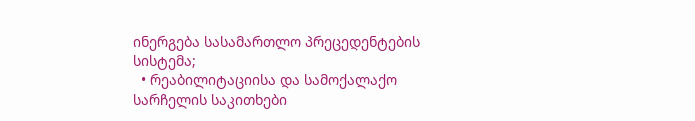ინერგება სასამართლო პრეცედენტების სისტემა;
  • რეაბილიტაციისა და სამოქალაქო სარჩელის საკითხები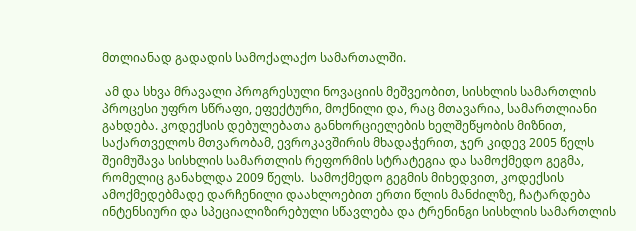მთლიანად გადადის სამოქალაქო სამართალში.

 ამ და სხვა მრავალი პროგრესული ნოვაციის მეშვეობით, სისხლის სამართლის პროცესი უფრო სწრაფი, ეფექტური, მოქნილი და, რაც მთავარია, სამართლიანი გახდება. კოდექსის დებულებათა განხორციელების ხელშეწყობის მიზნით, საქართველოს მთვარობამ, ევროკავშირის მხადაჭერით, ჯერ კიდევ 2005 წელს შეიმუშავა სისხლის სამართლის რეფორმის სტრატეგია და სამოქმედო გეგმა, რომელიც განახლდა 2009 წელს.  სამოქმედო გეგმის მიხედვით, კოდექსის ამოქმედებმადე დარჩენილი დაახლოებით ერთი წლის მანძილზე, ჩატარდება ინტენსიური და სპეციალიზირებული სწავლება და ტრენინგი სისხლის სამართლის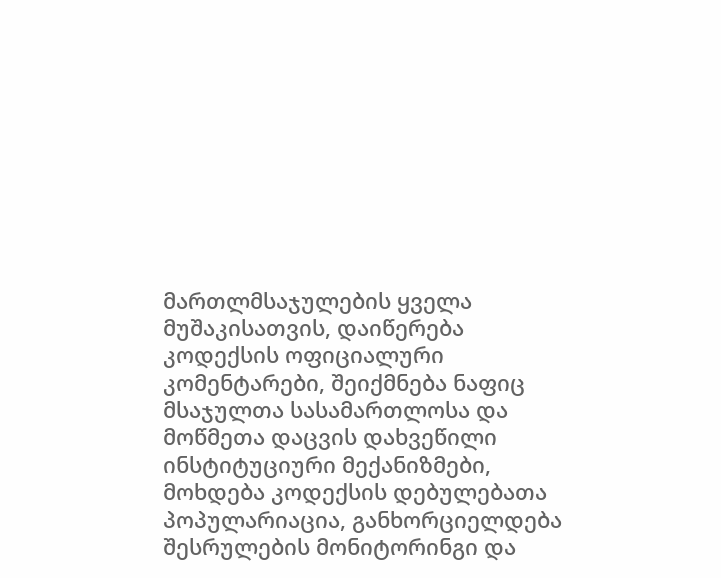მართლმსაჯულების ყველა მუშაკისათვის, დაიწერება კოდექსის ოფიციალური კომენტარები, შეიქმნება ნაფიც მსაჯულთა სასამართლოსა და მოწმეთა დაცვის დახვეწილი ინსტიტუციური მექანიზმები, მოხდება კოდექსის დებულებათა პოპულარიაცია, განხორციელდება შესრულების მონიტორინგი და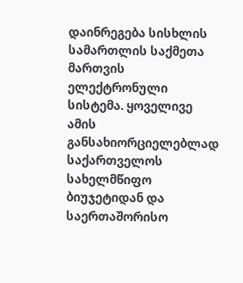დაინრეგება სისხლის სამართლის საქმეთა მართვის ელექტრონული სისტემა. ყოველივე ამის განსახიორციელებლად საქართველოს სახელმწიფო ბიუჯეტიდან და საერთაშორისო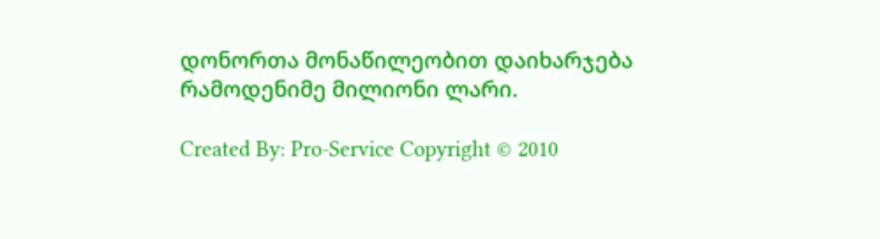დონორთა მონაწილეობით დაიხარჯება რამოდენიმე მილიონი ლარი.

Created By: Pro-Service Copyright © 2010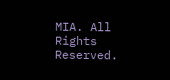MIA. All Rights Reserved.